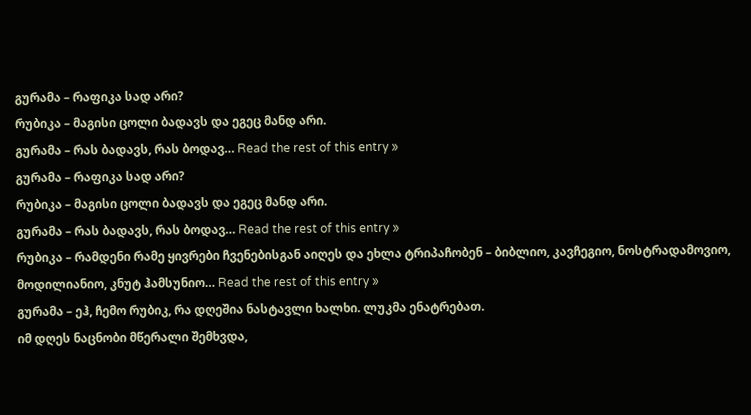გურამა – რაფიკა სად არი?
რუბიკა – მაგისი ცოლი ბადავს და ეგეც მანდ არი.
გურამა – რას ბადავს, რას ბოდავ… Read the rest of this entry »
გურამა – რაფიკა სად არი?
რუბიკა – მაგისი ცოლი ბადავს და ეგეც მანდ არი.
გურამა – რას ბადავს, რას ბოდავ… Read the rest of this entry »
რუბიკა – რამდენი რამე ყივრები ჩვენებისგან აიღეს და ეხლა ტრიპაჩობენ – ბიბლიო, კავჩეგიო, ნოსტრადამოვიო, მოდილიანიო, კნუტ ჰამსუნიო… Read the rest of this entry »
გურამა – ეჰ, ჩემო რუბიკ, რა დღეშია ნასტავლი ხალხი. ლუკმა ენატრებათ.
იმ დღეს ნაცნობი მწერალი შემხვდა,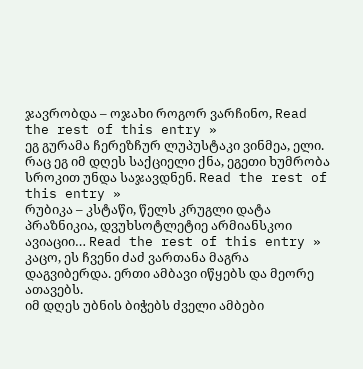ჯავრობდა – ოჯახი როგორ ვარჩინო, Read the rest of this entry »
ეგ გურამა ჩერეზჩურ ლუპუსტაკი ვინმეა, ელი. რაც ეგ იმ დღეს საქციელი ქნა, ეგეთი ხუმრობა სროკით უნდა საჯავდნენ. Read the rest of this entry »
რუბიკა – კსტაწი, წელს კრუგლი დატა პრაზნიკია, დვუხსოტლეტიე არმიანსკოი ავიაციი… Read the rest of this entry »
კაცო, ეს ჩვენი ძაძ ვართანა მაგრა დაგვიბერდა. ერთი ამბავი იწყებს და მეორე ათავებს.
იმ დღეს უბნის ბიჭებს ძველი ამბები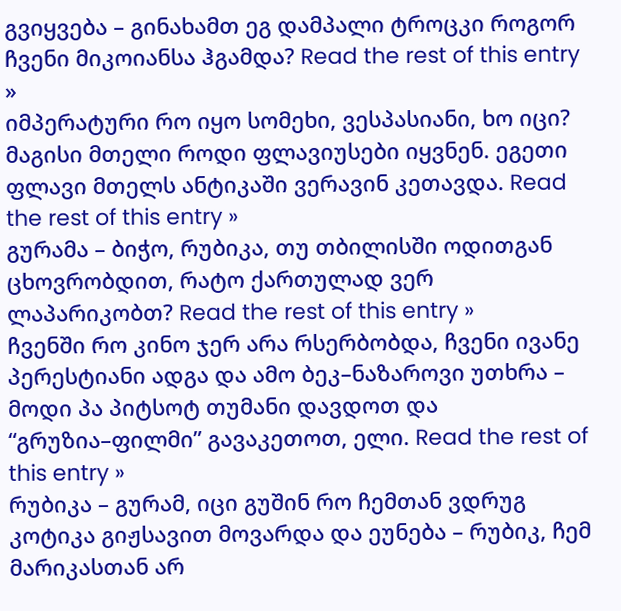გვიყვება – გინახამთ ეგ დამპალი ტროცკი როგორ ჩვენი მიკოიანსა ჰგამდა? Read the rest of this entry »
იმპერატური რო იყო სომეხი, ვესპასიანი, ხო იცი? მაგისი მთელი როდი ფლავიუსები იყვნენ. ეგეთი ფლავი მთელს ანტიკაში ვერავინ კეთავდა. Read the rest of this entry »
გურამა – ბიჭო, რუბიკა, თუ თბილისში ოდითგან ცხოვრობდით, რატო ქართულად ვერ ლაპარიკობთ? Read the rest of this entry »
ჩვენში რო კინო ჯერ არა რსერბობდა, ჩვენი ივანე პერესტიანი ადგა და ამო ბეკ–ნაზაროვი უთხრა – მოდი პა პიტსოტ თუმანი დავდოთ და “გრუზია–ფილმი” გავაკეთოთ, ელი. Read the rest of this entry »
რუბიკა – გურამ, იცი გუშინ რო ჩემთან ვდრუგ კოტიკა გიჟსავით მოვარდა და ეუნება – რუბიკ, ჩემ მარიკასთან არ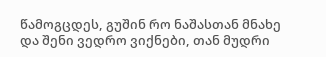წამოგცდეს, გუშინ რო ნაშასთან მნახე და შენი ვედრო ვიქნები, თან მუდრი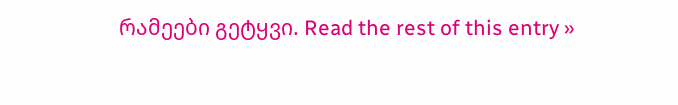რამეები გეტყვი. Read the rest of this entry »